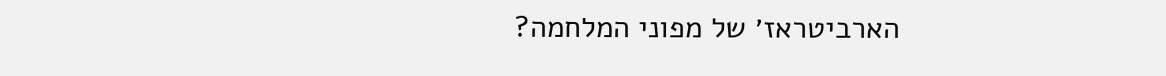הארביטראז׳ של מפוני המלחמה?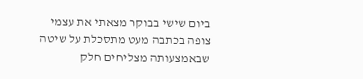ביום שישי בבוקר מצאתי את עצמי צופה בכתבה מעט מתסכלת על שיטה שבאמצעותה מצליחים חלק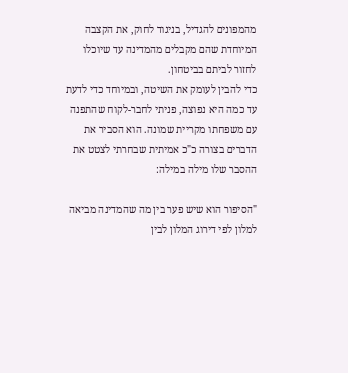מהמפונים להגדיל, בניגוד לחוק, את הקצבה המיוחדת שהם מקבלים מהמדינה עד שיוכלו לחזור לביתם בביטחון.
כדי להבין לעומק את השיטה, ובמיוחד כדי לדעת עד כמה היא נפוצה, פניתי לחבר-לקוח שהתפנה עם משפחתו מקריית שמונה. הוא הסביר את הדברים בצורה כ"כ אמיתית שבחרתי לצטט את ההסבר שלו מילה במילה:

"הסיפור הוא שיש פער בין מה שהמדינה מביאה למלון לפי דירוג המלון לבין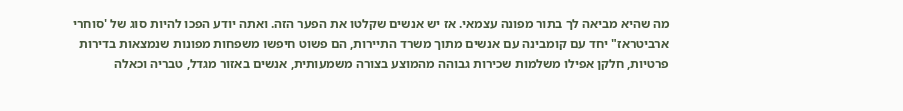מה שהיא מביאה לך בתור מפונה עצמאי. אז יש אנשים שקלטו את הפער הזה. ואתה יודע הפכו להיות סוג של 'סוחרי ארביטראז" יחד עם קומבינה עם אנשים מתוך משרד התיירות, הם פשוט חיפשו משפחות מפונות שנמצאות בדירות פרטיות, חלקן אפילו משלמות שכירות גבוהה מהמוצע בצורה משמעותית, אנשים באזור מגדל, טבריה וכאלה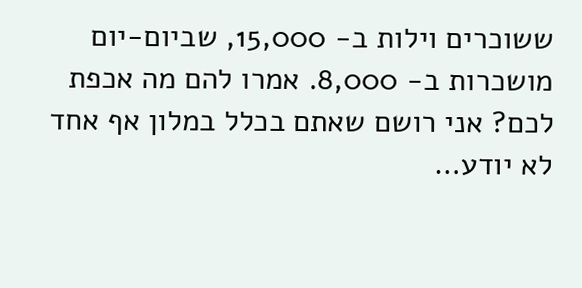ששוכרים וילות ב- 15,000, שביום-יום מושכרות ב- 8,000. אמרו להם מה אכפת לכם? אני רושם שאתם בכלל במלון אף אחד לא יודע…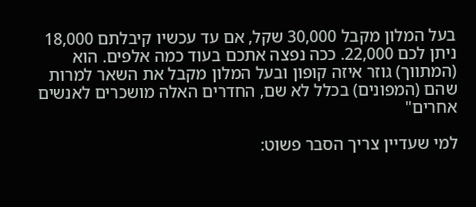בעל המלון מקבל 30,000 שקל, אם עד עכשיו קיבלתם 18,000 ניתן לכם 22,000. ככה נפצה אתכם בעוד כמה אלפים. הוא (המתווך) גוזר איזה קופון ובעל המלון מקבל את השאר למרות שהם (המפונים) בכלל לא שם, החדרים האלה מושכרים לאנשים אחרים"

למי שעדיין צריך הסבר פשוט: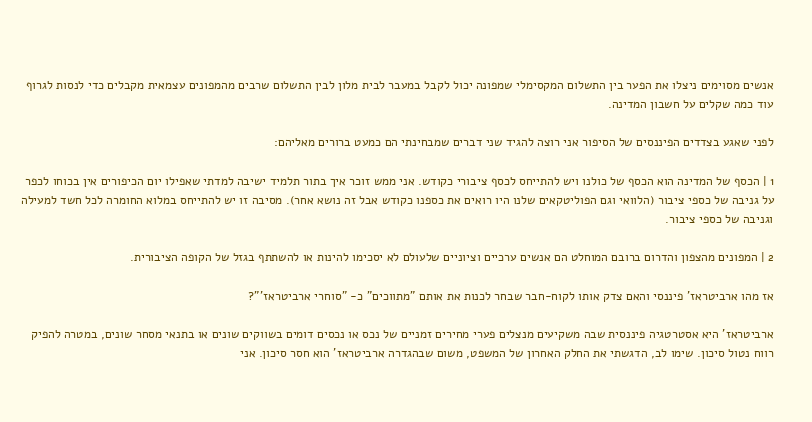אנשים מסוימים ניצלו את הפער בין התשלום המקסימלי שמפונה יכול לקבל במעבר לבית מלון לבין התשלום שרבים מהמפונים עצמאית מקבלים כדי לנסות לגרוף עוד כמה שקלים על חשבון המדינה.

לפני שאגע בצדדים הפיננסים של הסיפור אני רוצה להגיד שני דברים שמבחינתי הם כמעט ברורים מאליהם:

1 | הכסף של המדינה הוא הכסף של כולנו ויש להתייחס לכסף ציבורי כקודש. אני ממש זוכר איך בתור תלמיד ישיבה למדתי שאפילו יום הכיפורים אין בכוחו לכפר על גניבה של כספי ציבור (הלוואי וגם הפוליטקאים שלנו היו רואים את כספנו כקודש אבל זה נושא אחר). מסיבה זו יש להתייחס במלוא החומרה לכל חשד למעילה וגניבה של כספי ציבור.

2 | המפונים מהצפון והדרום ברובם המוחלט הם אנשים ערכיים וציוניים שלעולם לא יסכימו להינות או להשתתף בגזל של הקופה הציבורית.

אז מהו ארביטראז' פיננסי והאם צדק אותו לקוח-חבר שבחר לכנות את אותם "מתווכים" כ- "סוחרי ארביטראז'"?

ארביטראז' היא אסטרטגיה פיננסית שבה משקיעים מנצלים פערי מחירים זמניים של נכס או נכסים דומים בשווקים שונים או בתנאי מסחר שונים, במטרה להפיק רווח נטול סיכון. שימו לב, הדגשתי את החלק האחרון של המשפט, משום שבהגדרה ארביטראז' הוא חסר סיכון. אני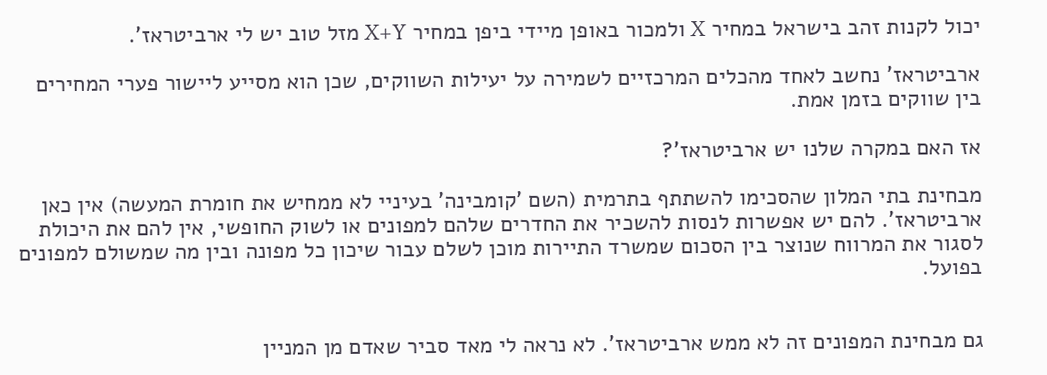יכול לקנות זהב בישראל במחיר X ולמכור באופן מיידי ביפן במחיר X+Y מזל טוב יש לי ארביטראז'.

ארביטראז' נחשב לאחד מהכלים המרכזיים לשמירה על יעילות השווקים, שכן הוא מסייע ליישור פערי המחירים בין שווקים בזמן אמת.

אז האם במקרה שלנו יש ארביטראז'?

מבחינת בתי המלון שהסכימו להשתתף בתרמית (השם 'קומבינה' בעיניי לא ממחיש את חומרת המעשה) אין כאן ארביטראז'. להם יש אפשרות לנסות להשכיר את החדרים שלהם למפונים או לשוק החופשי, אין להם את היכולת לסגור את המרווח שנוצר בין הסכום שמשרד התיירות מוכן לשלם עבור שיכון כל מפונה ובין מה שמשולם למפונים בפועל.


גם מבחינת המפונים זה לא ממש ארביטראז'. לא נראה לי מאד סביר שאדם מן המניין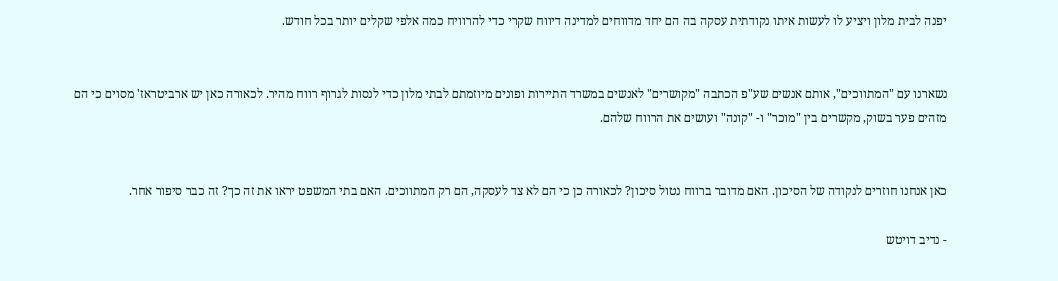יפנה לבית מלון ויציע לו לעשות איתו נקודתית עסקה בה הם יחד מדווחים למדינה דיווח שקרי כדי להרוויח כמה אלפי שקלים יותר בכל חודש.


נשארנו עם "המתווכים", אותם אנשים שע"פ הכתבה "מקושרים" לאנשים במשרד התיירות ופונים מיוזמתם לבתי מלון כדי לנסות לגרוף רווח מהיר. לכאורה כאן יש ארביטראז' מסוים כי הם מזהים פער בשוק, מקשרים בין "מוכר" ו- "קונה" ועושים את הרווח שלהם.


כאן אנחנו חוזרים לנקודה של הסיכון. האם מדובר ברווח נטול סיכון? לכאורה כן כי הם לא צד לעסקה, הם רק המתווכים. האם בתי המשפט יראו את זה כך? זה כבר סיפור אחר.

- נדיב דויטש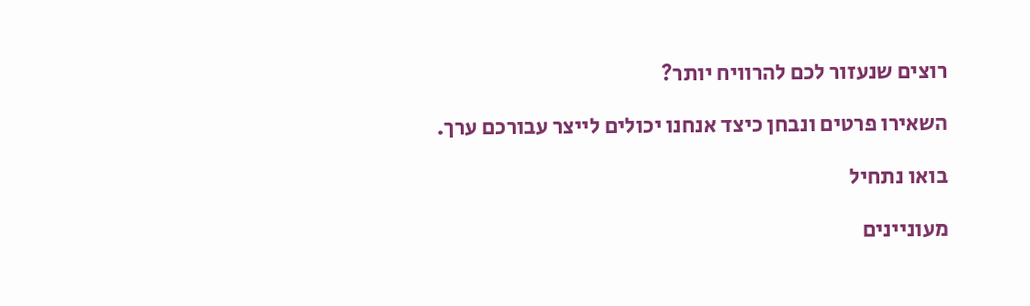רוצים שנעזור לכם להרוויח יותר?

השאירו פרטים ונבחן כיצד אנחנו יכולים לייצר עבורכם ערך.

בואו נתחיל

מעוניינים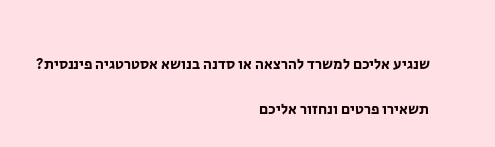שנגיע אליכם למשרד להרצאה או סדנה בנושא אסטרטגיה פיננסית?

תשאירו פרטים ונחזור אליכם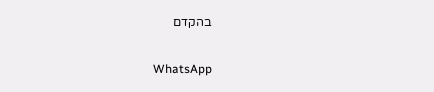בהקדם

WhatsApp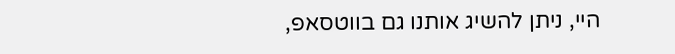היי, ניתן להשיג אותנו גם בווטסאפ,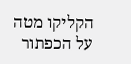הקליקו מטה על הכפתור